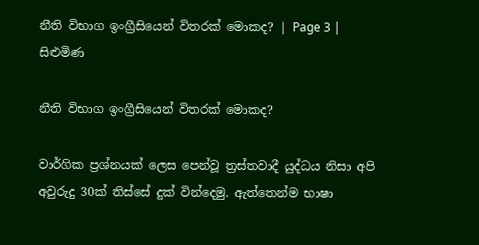නීති විභාග ඉංග්‍රීසියෙන් විතරක් මොකද? | Page 3 | සිළුමිණ

නීති විභාග ඉංග්‍රීසියෙන් විතරක් මොකද?

වාර්ගික ප්‍රශ්නයක් ලෙස පෙන්වූ ත්‍රස්තවාදී යුද්ධය නිසා අපි අවුරුදු 30ක් තිස්සේ දුක් වින්දෙමු. ඇත්තෙන්ම භාෂා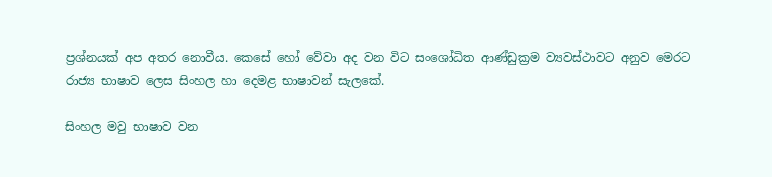ප්‍රශ්නයක් අප අතර නොවීය. කෙසේ හෝ වේවා අද වන විට සංශෝධිත ආණ්ඩුක්‍රම ව්‍යවස්ථාවට අනුව මෙරට රාජ්‍ය භාෂාව ලෙස සිංහල හා දෙමළ භාෂාවන් සැලකේ.

සිංහල මවු භාෂාව වන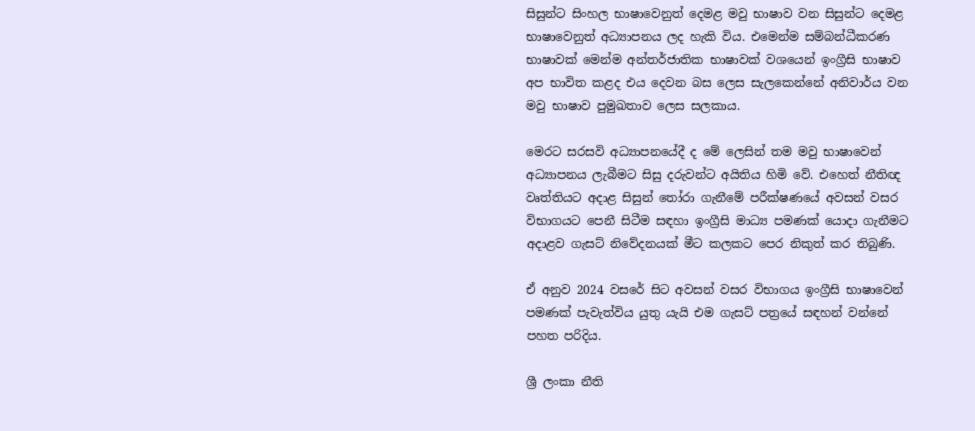සිසුන්ට සිංහල භාෂාවෙනුත් දෙමළ මවු භාෂාව වන සිසුන්ට දෙමළ භාෂාවෙනුත් අධ්‍යාපනය ලද හැකි විය. එමෙන්ම සම්බන්ධීකරණ භාෂාවක් මෙන්ම අන්තර්ජාතික භාෂාවක් වශයෙන් ඉංග්‍රීසි භාෂාව අප භාවිත කළද එය දෙවන බස ලෙස සැලකෙන්නේ අනිවාර්ය වන මවු භාෂාව පුමුඛතාව ලෙස සලකාය.

මෙරට සරසවි අධ්‍යාපනයේදී ද මේ ලෙසින් තම මවු භාෂාවෙන් අධ්‍යාපනය ලැබීමට සිසු දරුවන්ට අයිතිය හිමි වේ. එහෙත් නීතිඥ වෘත්තියට අදාළ සිසුන් තෝරා ගැනීමේ පරීක්ෂණයේ අවසන් වසර විභාගයට පෙනී සිටීම සඳහා ඉංග්‍රීසි මාධ්‍ය පමණක් යොදා ගැනීමට අදාළව ගැසට් නිවේදනයක් මීට කලකට පෙර නිකුත් කර තිබුණි.

ඒ අනුව 2024 වසරේ සිට අවසන් වසර විභාගය ඉංග්‍රීසි භාෂාවෙන් පමණක් පැවැත්විය යුතු යැයි එම ගැසට් පත්‍රයේ සඳහන් වන්නේ පහත පරිදිය.

ශ්‍රී ලංකා නීති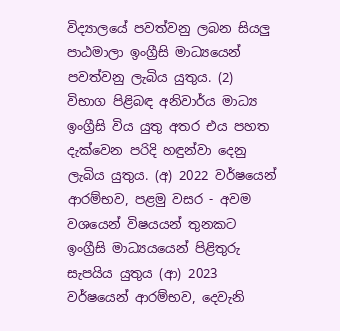විද්‍යාලයේ පවත්වනු ලබන සියලු පාඨමාලා ඉංග්‍රීසි මාධ්‍යයෙන් පවත්වනු ලැබිය යුතුය. (2) විභාග පිළිබඳ අනිවාර්ය මාධ්‍ය ඉංග්‍රීසි විය යුතු අතර එය පහත දැක්වෙන පරිදි හඳුන්වා දෙනු ලැබිය යුතුය. (අ) 2022 වර්ෂයෙන් ආරම්භව, පළමු වසර - අවම වශයෙන් විෂයයන් තුනකට ඉංග්‍රීසි මාධ්‍යයයෙන් පිළිතුරු සැපයිය යුතුය (ආ) 2023 වර්ෂයෙන් ආරම්භව, දෙවැනි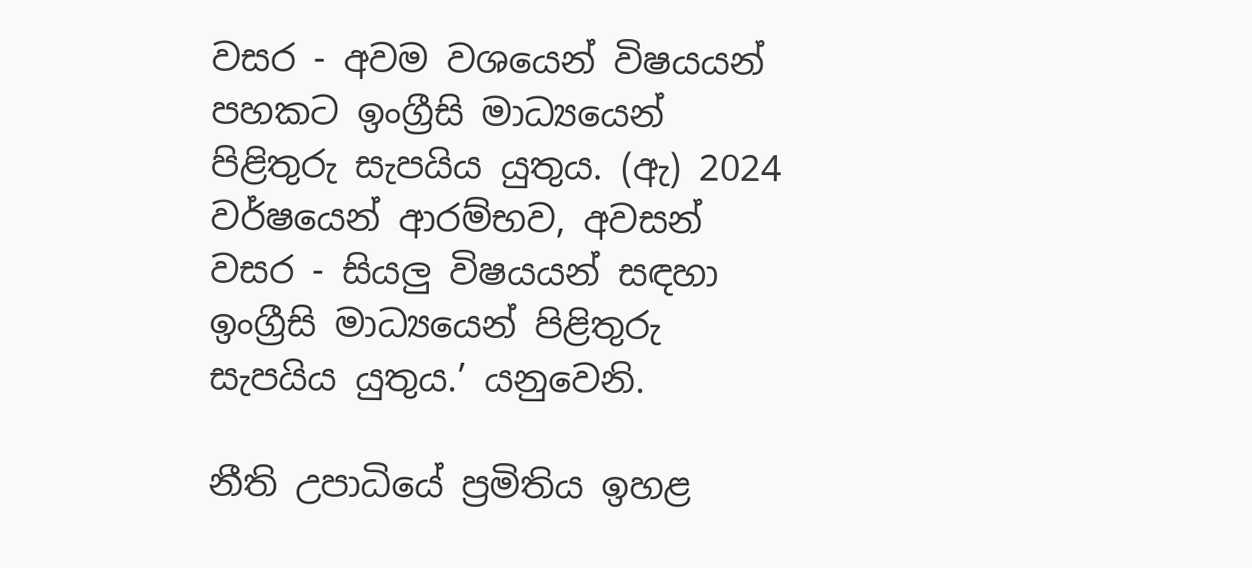වසර - අවම වශයෙන් විෂයයන් පහකට ඉංග්‍රීසි මාධ්‍යයෙන් පිළිතුරු සැපයිය යුතුය. (ඇ) 2024 වර්ෂයෙන් ආරම්භව, අවසන් වසර - සියලු විෂයයන් සඳහා ඉංග්‍රීසි මාධ්‍යයෙන් පිළිතුරු සැපයිය යුතුය.’ යනුවෙනි.

නීති උපාධියේ ප්‍රමිතිය ඉහළ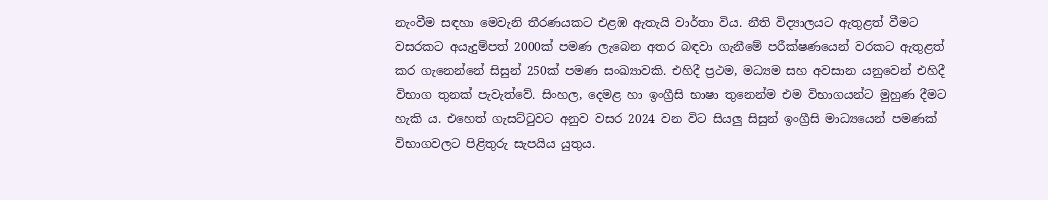නැංවීම සඳහා මෙවැනි තීරණයකට එළඹ ඇතැයි වාර්තා විය. නීති විද්‍යාලයට ඇතුළත් වීමට වසරකට අයැදුම්පත් 2000ක් පමණ ලැබෙන අතර බඳවා ගැනීමේ පරීක්ෂණයෙන් වරකට ඇතුළත් කර ගැනෙන්නේ සිසුන් 250ක් පමණ සංඛ්‍යාවකි. එහිදී ප්‍රථම, මධ්‍යම සහ අවසාන යනුවෙන් එහිදී විභාග තුනක් පැවැත්වේ. සිංහල, දෙමළ හා ඉංග්‍රීසි භාෂා තුනෙන්ම එම විභාගයන්ට මුහුණ දීමට හැකි ය. එහෙත් ගැසට්ටුවට අනුව වසර 2024 වන විට සියලු සිසුන් ඉංග්‍රීසි මාධ්‍යයෙන් පමණක් විභාගවලට පිළිතුරු සැපයිය යුතුය.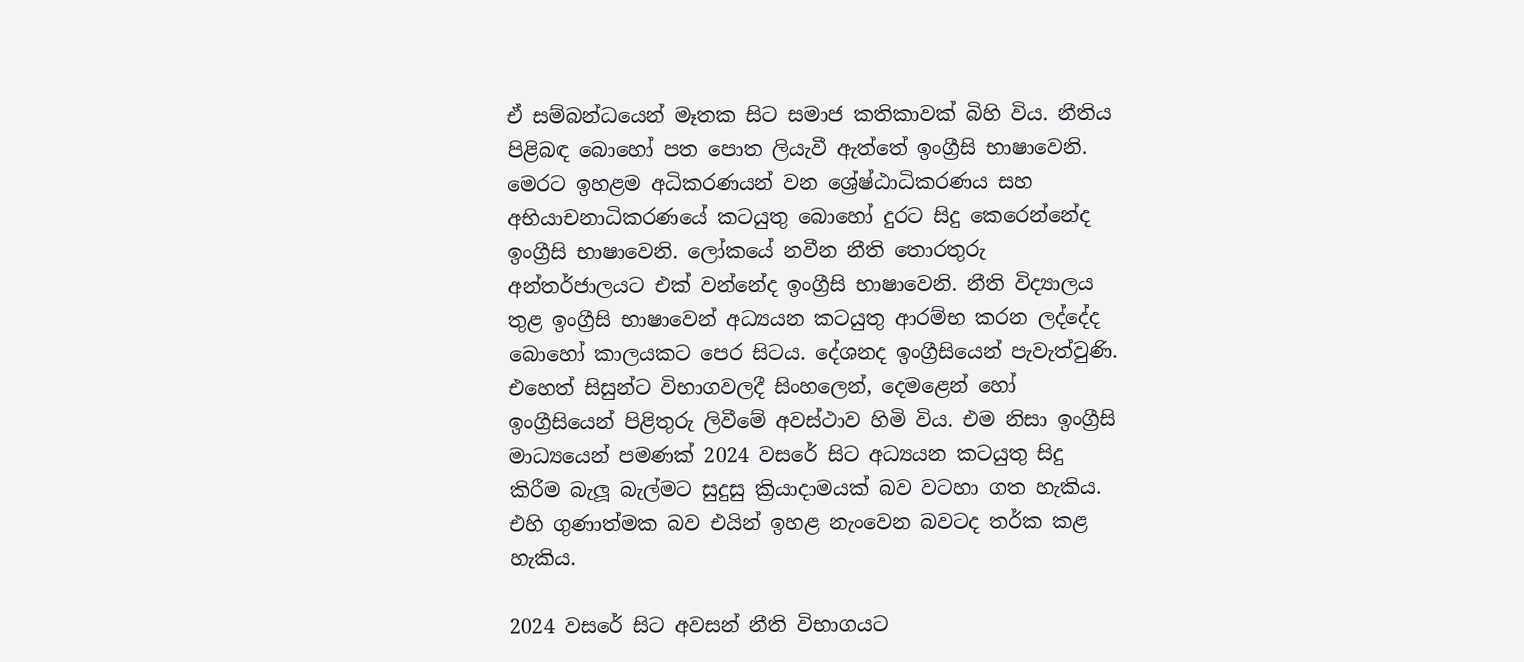ඒ සම්බන්ධයෙන් මෑතක සිට සමාජ කතිකාවක් බිහි විය. නීතිය පිළිබඳ බොහෝ පත පොත ලියැවී ඇත්තේ ඉංග්‍රීසි භාෂාවෙනි. මෙරට ඉහළම අධිකරණයන් වන ශ්‍රේෂ්ඨාධිකරණය සහ අභියාචනාධිකරණයේ කටයුතු බොහෝ දුරට සිදු කෙරෙන්නේද ඉංග්‍රීසි භාෂාවෙනි. ලෝකයේ නවීන නීති තොරතුරු අන්තර්ජාලයට එක් වන්නේද ඉංග්‍රීසි භාෂාවෙනි. නීති විද්‍යාලය තුළ ඉංග්‍රීසි භාෂාවෙන් අධ්‍යයන කටයුතු ආරම්භ කරන ලද්දේද බොහෝ කාලයකට පෙර සිටය. දේශනද ඉංග්‍රීසියෙන් පැවැත්වුණි. එහෙත් සිසුන්ට විභාගවලදී සිංහලෙන්, දෙමළෙන් හෝ ඉංග්‍රීසියෙන් පිළිතුරු ලිවීමේ අවස්ථාව හිමි විය. එම නිසා ඉංග්‍රීසි මාධ්‍යයෙන් පමණක් 2024 වසරේ සිට අධ්‍යයන කටයුතු සිදු කිරීම බැලූ බැල්මට සුදුසු ක්‍රියාදාමයක් බව වටහා ගත හැකිය. එහි ගුණාත්මක බව එයින් ඉහළ නැංවෙන බවටද තර්ක කළ හැකිය.

2024 වසරේ සිට අවසන් නීති විභාගයට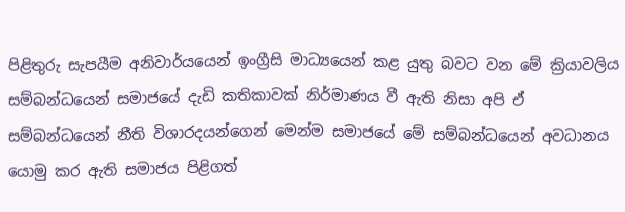පිළිතුරු සැපයීම අනිවාර්යයෙන් ඉංග්‍රීසි මාධ්‍යයෙන් කළ යුතු බවට වන මේ ක්‍රියාවලිය සම්බන්ධයෙන් සමාජයේ දැඩි කතිකාවක් නිර්මාණය වී ඇති නිසා අපි ඒ සම්බන්ධයෙන් නීති විශාරදයන්ගෙන් මෙන්ම සමාජයේ මේ සම්බන්ධයෙන් අවධානය යොමු කර ඇති සමාජය පිළිගත්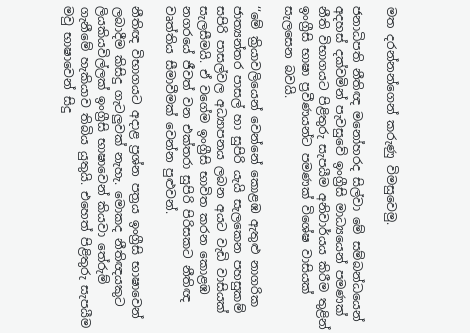මත දරන්නන්ගෙන් කරුණු විමසුවෙමු.

ජනාධිපති නීතිඥ මනෝහරද සිල්වා මේ සම්බන්ධයෙන් අදහස් දක්වමින් පැවසුවේ ඉංග්‍රීසි මාධ්‍යයෙන් පමණක් නීති විභාගයට පිළිතුරු සැපයීම අනිවාර්යය කිරීම තුළින් ඉංග්‍රීසි භාෂා ප්‍රවීණයන්ට පමණක් විශේෂ වාසියක් සැලසෙන බවයි.

‘‘මේ ක්‍රියාවලියෙන් වෙන්නේ කොළඹ ඇතුළු නාගරික ජාත්‍යන්තර පාසල් හා සුපිරි යැයි සැලකෙන පහසුකම් සපිරි පාසල්වල අධ්‍යාපනය ලබන අයට වැඩි වාසියක් සැලසීමයි. ඒ වගේම ඉංග්‍රීසි භාවිත කරන කොළඹ නගරයේ ජීවත් වන එක්තරා සුපිරි පිරිසකට නීතිඥ වෘත්තිය සීමාවීමක් වෙන්න පුළුවන්.

නීතිඥ විභාගයට අදාළ ප්‍රශ්න පත්‍රය ඉංග්‍රීසි භාෂාවෙන් ලබාදීම කිසිදු ගැටලුවක් නැහැ. මොකද නීතිඥයකුට ලියකියවිල්ලක් ඉංග්‍රීසි භාෂාවෙන් කියවා තේරුම් ගැනීමේ හැකියාව තිබිය යුතුයි. එහෙත් පිළිතුරු සැපයීම මවු භාෂාවෙන් සිදු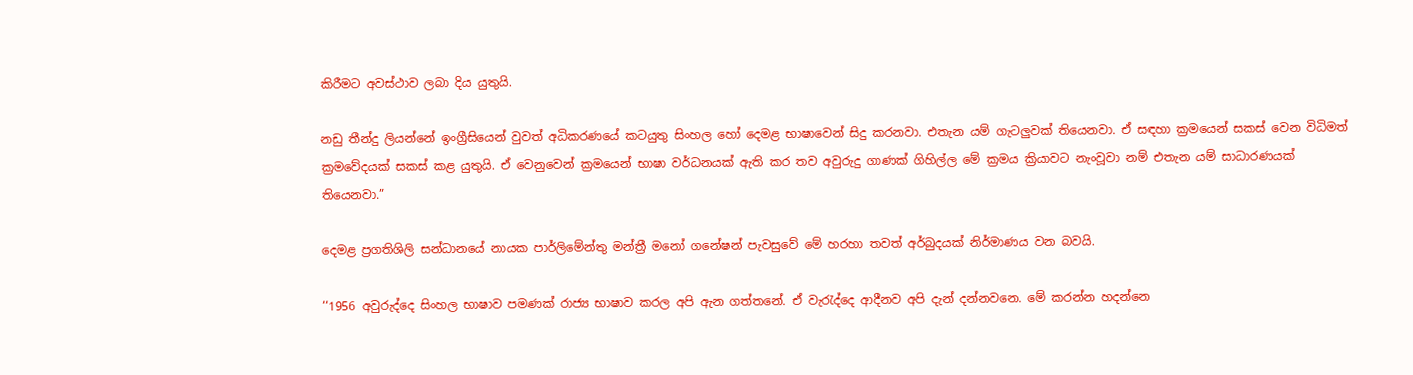කිරීමට අවස්ථාව ලබා දිය යුතුයි.

නඩු තීන්දු ලියන්නේ ඉංග්‍රීසියෙන් වුවත් අධිකරණයේ කටයුතු සිංහල හෝ දෙමළ භාෂාවෙන් සිදු කරනවා. එතැන යම් ගැටලුවක් තියෙනවා. ඒ සඳහා ක්‍රමයෙන් සකස් වෙන විධිමත් ක්‍රමවේදයක් සකස් කළ යුතුයි. ඒ වෙනුවෙන් ක්‍රමයෙන් භාෂා වර්ධනයක් ඇති කර තව අවුරුදු ගාණක් ගිහිල්ල මේ ක්‍රමය ක්‍රියාවට නැංවූවා නම් එතැන යම් සාධාරණයක් තියෙනවා.”

දෙමළ ප්‍රගතිශිලි සන්ධානයේ නායක පාර්ලිමේන්තු මන්ත්‍රී මනෝ ගනේෂන් පැවසුවේ මේ හරහා තවත් අර්බුදයක් නිර්මාණය වන බවයි.

‘‘1956 අවුරුද්දෙ සිංහල භාෂාව පමණක් රාජ්‍ය භාෂාව කරල අපි ඇන ගත්තනේ. ඒ වැරැද්දෙ ආදීනව අපි දැන් දන්නවනෙ. මේ කරන්න හදන්නෙ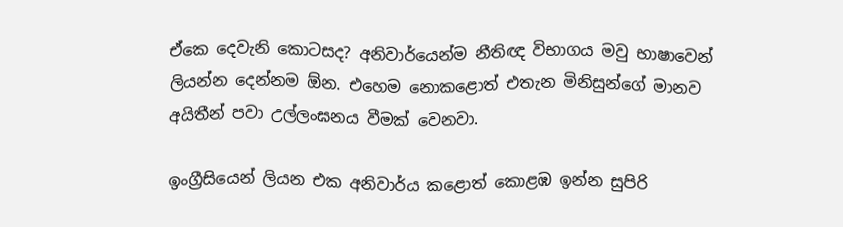ඒකෙ දෙවැනි කොටසද? අනිවාර්යෙන්ම නීතිඥ විභාගය මවු භාෂාවෙන් ලියන්න දෙන්නම ඕන. එහෙම නොකළොත් එතැන මිනිසුන්ගේ මානව අයිතීන් පවා උල්ලංඝනය වීමක් වෙනවා.

ඉංග්‍රීසියෙන් ලියන එක අනිවාර්ය කළොත් කොළඹ ඉන්න සුපිරි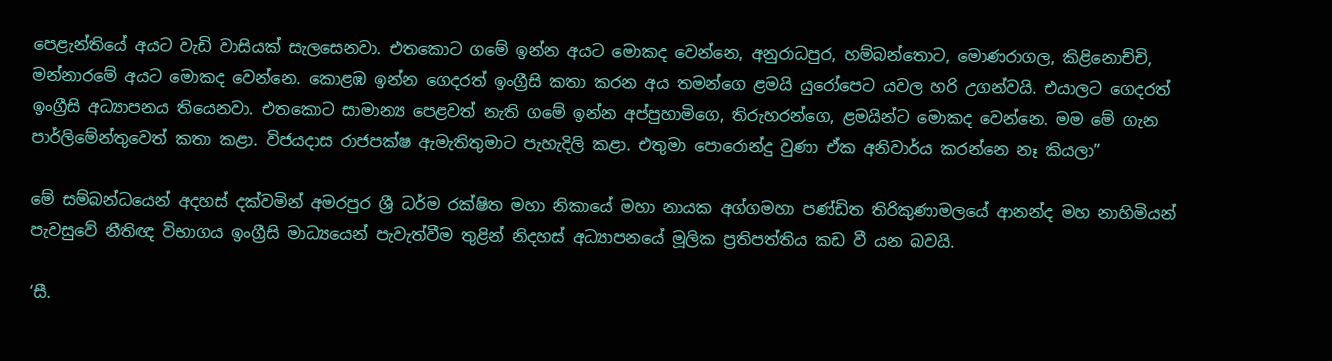පෙළැන්තියේ අයට වැඩි වාසියක් සැලසෙනවා. එතකොට ගමේ ඉන්න අයට මොකද වෙන්නෙ, අනුරාධපුර, හම්බන්තොට, මොණරාගල, කිළිනොච්චි, මන්නාරමේ අයට මොකද වෙන්නෙ. කොළඹ ඉන්න ගෙදරත් ඉංග්‍රීසි කතා කරන අය තමන්ගෙ ළමයි යුරෝපෙට යවල හරි උගන්වයි. එයාලට ගෙදරත් ඉංග්‍රීසි අධ්‍යාපනය තියෙනවා. එතකොට සාමාන්‍ය පෙළවත් නැති ගමේ ඉන්න අප්පුහාමිගෙ, තිරුහරන්ගෙ, ළමයින්ට මොකද වෙන්නෙ. මම මේ ගැන පාර්ලිමේන්තුවෙත් කතා කළා. විජයදාස රාජපක්ෂ ඇමැතිතුමාට පැහැදිලි කළා. එතුමා පොරොන්දු වුණා ඒක අනිවාර්ය කරන්නෙ නෑ කියලා”

මේ සම්බන්ධයෙන් අදහස් දක්වමින් අමරපුර ශ්‍රී ධර්ම රක්ෂිත මහා නිකායේ මහා නායක අග්ගමහා පණ්ඩිත තිරිකුණාමලයේ ආනන්ද මහ නාහිමියන් පැවසුවේ නීතිඥ විභාගය ඉංග්‍රීසි මාධ්‍යයෙන් පැවැත්වීම තුළින් නිදහස් අධ්‍යාපනයේ මූලික ප්‍රතිපත්තිය කඩ වී යන බවයි.

‘සී.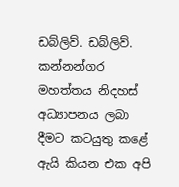ඩබ්ලිව්. ඩබ්ලිව්. කන්නන්ගර මහත්තය නිදහස් අධ්‍යාපනය ලබා දීමට කටයුතු කළේ ඇයි කියන එක අපි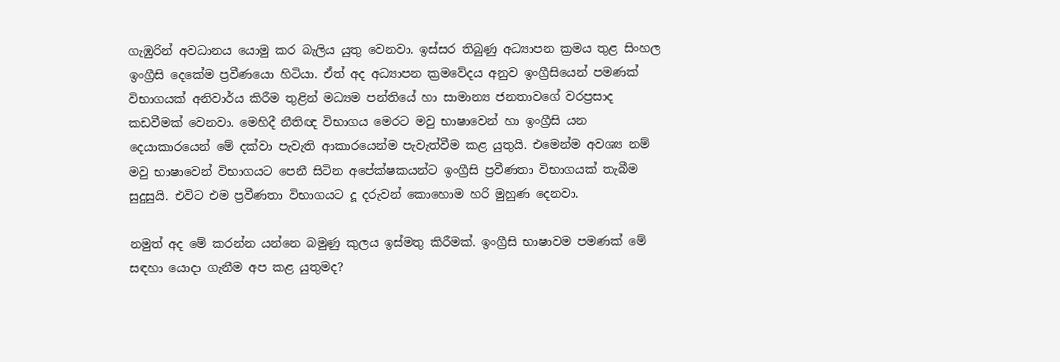ගැඹුරින් අවධානය යොමු කර බැලිය යුතු වෙනවා. ඉස්සර තිබුණු අධ්‍යාපන ක්‍රමය තුළ සිංහල ඉංග්‍රීසි දෙකේම ප්‍රවීණයො හිටියා. ඒත් අද අධ්‍යාපන ක්‍රමවේදය අනුව ඉංග්‍රීසියෙන් පමණක් විභාගයක් අනිවාර්ය කිරීම තුළින් මධ්‍යම පන්තියේ හා සාමාන්‍ය ජනතාවගේ වරප්‍රසාද කඩවීමක් වෙනවා. මෙහිදී නීතිඥ විභාගය මෙරට මවු භාෂාවෙන් හා ඉංග්‍රීසි යන දෙයාකාරයෙන් මේ දක්වා පැවැති ආකාරයෙන්ම පැවැත්වීම කළ යුතුයි. එමෙන්ම අවශ්‍ය නම් මවු භාෂාවෙන් විභාගයට පෙනී සිටින අපේක්ෂකයන්ට ඉංග්‍රීසි ප්‍රවීණතා විභාගයක් තැබීම සුදුසුයි. එවිට එම ප්‍රවීණතා විභාගයට දූ දරුවන් කොහොම හරි මුහුණ දෙනවා.

නමුත් අද මේ කරන්න යන්නෙ බමුණු කුලය ඉස්මතු කිරීමක්. ඉංග්‍රීසි භාෂාවම පමණක් මේ සඳහා යොදා ගැනීම අප කළ යුතුමද?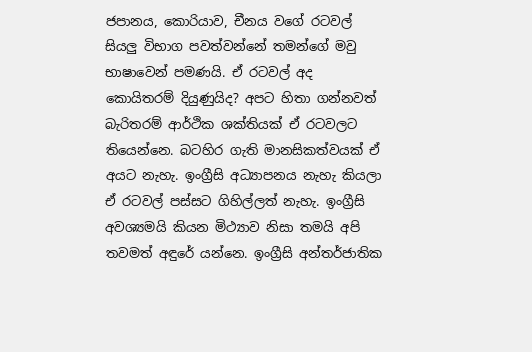ජපානය, කොරියාව, චීනය වගේ රටවල් සියලු විභාග පවත්වන්නේ තමන්ගේ මවු භාෂාවෙන් පමණයි. ඒ රටවල් අද කොයිතරම් දියුණුයිද? අපට හිතා ගන්නවත් බැරිතරම් ආර්ථික ශක්තියක් ඒ රටවලට තියෙන්නෙ. බටහිර ගැති මානසිකත්වයක් ඒ අයට නැහැ. ඉංග්‍රීසි අධ්‍යාපනය නැහැ කියලා ඒ රටවල් පස්සට ගිහිල්ලත් නැහැ. ඉංග්‍රීසි අවශ්‍යමයි කියන මිථ්‍යාව නිසා තමයි අපි තවමත් අඳුරේ යන්නෙ. ඉංග්‍රීසි අන්තර්ජාතික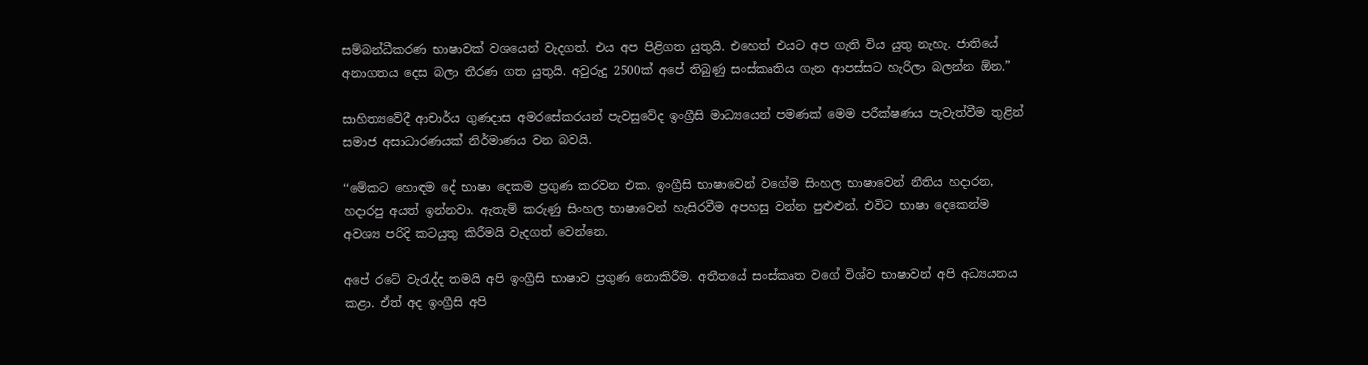සම්බන්ධීකරණ භාෂාවක් වශයෙන් වැදගත්. එය අප පිළිගත යුතුයි. එහෙත් එයට අප ගැති විය යුතු නැහැ. ජාතියේ අනාගතය දෙස බලා තීරණ ගත යුතුයි. අවුරුදු 2500ක් අපේ තිබුණු සංස්කෘතිය ගැන ආපස්සට හැරිලා බලන්න ඕන.”

සාහිත්‍යවේදී ආචාර්ය ගුණදාස අමරසේකරයන් පැවසුවේද ඉංග්‍රීසි මාධ්‍යයෙන් පමණක් මෙම පරීක්ෂණය පැවැත්වීම තුළින් සමාජ අසාධාරණයක් නිර්මාණය වන බවයි.

‘‘මේකට හොඳම දේ භාෂා දෙකම ප්‍රගුණ කරවන එක. ඉංග්‍රීසි භාෂාවෙන් වගේම සිංහල භාෂාවෙන් නීතිය හදාරන, හදාරපු අයත් ඉන්නවා. ඇතැම් කරුණු සිංහල භාෂාවෙන් හැසිරවීම අපහසු වන්න පුළුළුන්. එවිට භාෂා දෙකෙන්ම අවශ්‍ය පරිදි කටයුතු කිරීමයි වැදගත් වෙන්නෙ.

අපේ රටේ වැරැද්ද තමයි අපි ඉංග්‍රීසි භාෂාව ප්‍රගුණ නොකිරීම. අතීතයේ සංස්කෘත වගේ විශ්ව භාෂාවන් අපි අධ්‍යයනය කළා. ඒත් අද ඉංග්‍රීසි අපි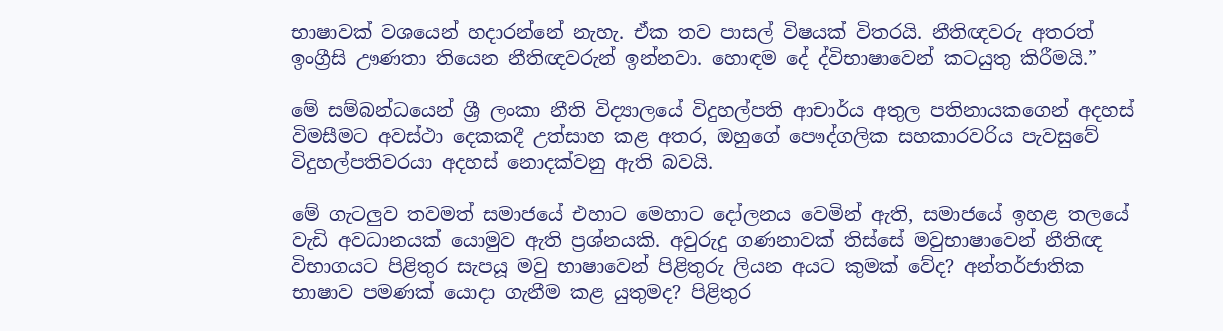භාෂාවක් වශයෙන් හදාරන්නේ නැහැ. ඒක තව පාසල් විෂයක් විතරයි. නීතිඥවරු අතරත් ඉංග්‍රීසි ඌණතා තියෙන නීතිඥවරුන් ඉන්නවා. හොඳම දේ ද්විභාෂාවෙන් කටයුතු කිරීමයි.”

මේ සම්බන්ධයෙන් ශ්‍රී ලංකා නීති විද්‍යාලයේ විදුහල්පති ආචාර්ය අතුල පතිනායකගෙන් අදහස් විමසීමට අවස්ථා දෙකකදී උත්සාහ කළ අතර, ඔහුගේ පෞද්ගලික සහකාරවරිය පැවසුවේ විදුහල්පතිවරයා අදහස් නොදක්වනු ඇති බවයි.

මේ ගැටලුව තවමත් සමාජයේ එහාට මෙහාට දෝලනය වෙමින් ඇති, සමාජයේ ඉහළ තලයේ වැඩි අවධානයක් යොමුව ඇති ප්‍රශ්නයකි. අවුරුදු ගණනාවක් තිස්සේ මවුභාෂාවෙන් නීතිඥ විභාගයට පිළිතුර සැපයූ මවු භාෂාවෙන් පිළිතුරු ලියන අයට කුමක් වේද? අන්තර්ජාතික භාෂාව පමණක් යොදා ගැනීම කළ යුතුමද? පිළිතුර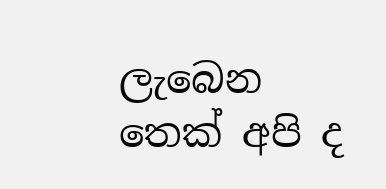ලැබෙන තෙක් අපි ද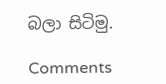බලා සිටිමු.

Comments